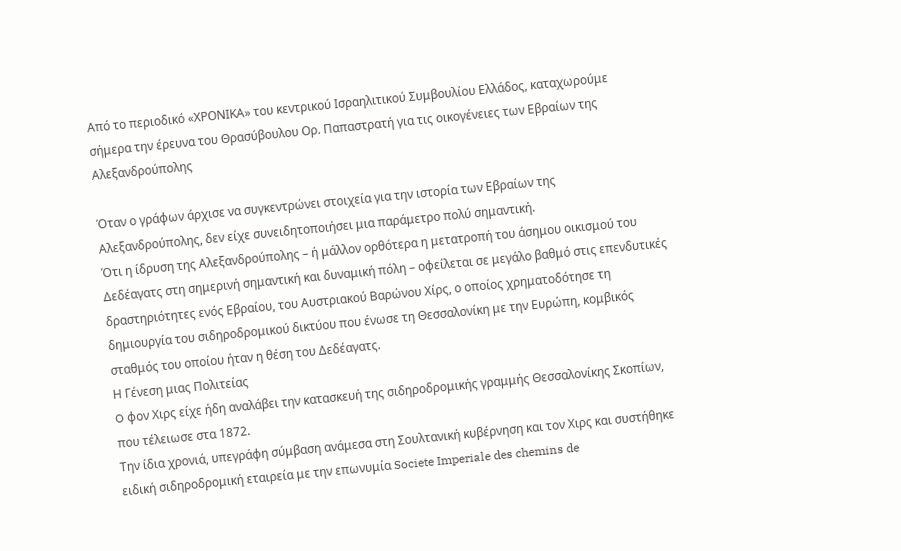Από το περιοδικό «ΧΡΟΝΙΚΑ» του κεντρικού Ισραηλιτικού Συμβουλίου Ελλάδος, καταχωρούμε σήμερα την έρευνα του Θρασύβουλου Ορ. Παπαστρατή για τις οικογένειες των Εβραίων της Αλεξανδρούπολης

Όταν ο γράφων άρχισε να συγκεντρώνει στοιχεία για την ιστορία των Εβραίων της Αλεξανδρούπολης, δεν είχε συνειδητοποιήσει μια παράμετρο πολύ σημαντική.
Ότι η ίδρυση της Αλεξανδρούπολης – ή μάλλον ορθότερα η μετατροπή του άσημου οικισμού του Δεδέαγατς στη σημερινή σημαντική και δυναμική πόλη – οφείλεται σε μεγάλο βαθμό στις επενδυτικές δραστηριότητες ενός Εβραίου, του Αυστριακού Βαρώνου Χίρς, ο οποίος χρηματοδότησε τη δημιουργία του σιδηροδρομικού δικτύου που ένωσε τη Θεσσαλονίκη με την Ευρώπη, κομβικός σταθμός του οποίου ήταν η θέση του Δεδέαγατς.
Η Γένεση μιας Πολιτείας
O φον Χιρς είχε ήδη αναλάβει την κατασκευή της σιδηροδρομικής γραμμής Θεσσαλονίκης Σκοπίων, που τέλειωσε στα 1872.
Την ίδια χρονιά, υπεγράφη σύμβαση ανάμεσα στη Σουλτανική κυβέρνηση και τον Χιρς και συστήθηκε ειδική σιδηροδρομική εταιρεία με την επωνυμία Societe Imperiale des chemins de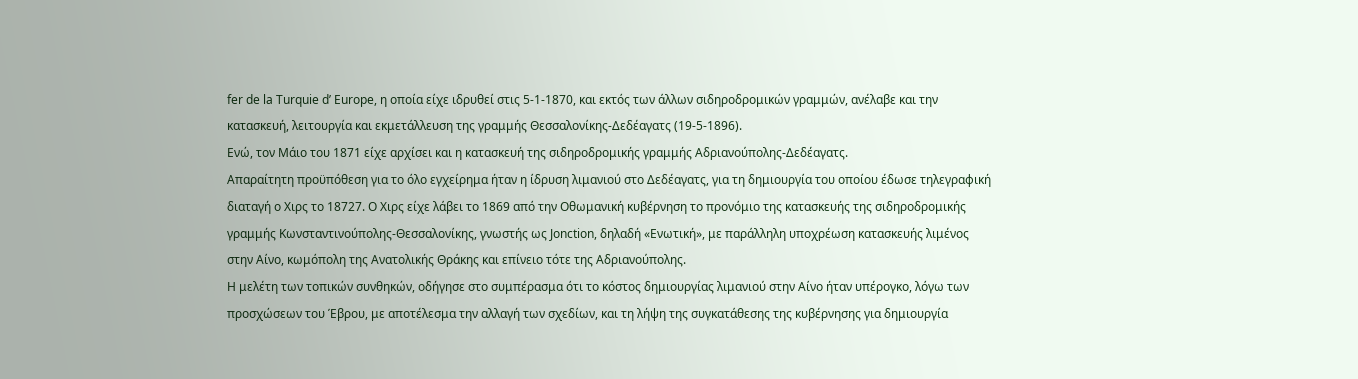fer de la Turquie d’ Europe, η οποία είχε ιδρυθεί στις 5-1-1870, και εκτός των άλλων σιδηροδρομικών γραμμών, ανέλαβε και την κατασκευή, λειτουργία και εκμετάλλευση της γραμμής Θεσσαλονίκης-Δεδέαγατς (19-5-1896).
Ενώ, τον Μάιο του 1871 είχε αρχίσει και η κατασκευή της σιδηροδρομικής γραμμής Αδριανούπολης-Δεδέαγατς.
Απαραίτητη προϋπόθεση για το όλο εγχείρημα ήταν η ίδρυση λιμανιού στο Δεδέαγατς, για τη δημιουργία του οποίου έδωσε τηλεγραφική διαταγή ο Χιρς το 18727. Ο Χιρς είχε λάβει το 1869 από την Οθωμανική κυβέρνηση το προνόμιο της κατασκευής της σιδηροδρομικής γραμμής Κωνσταντινούπολης-Θεσσαλονίκης, γνωστής ως Jonction, δηλαδή «Ενωτική», με παράλληλη υποχρέωση κατασκευής λιμένος στην Αίνο, κωμόπολη της Ανατολικής Θράκης και επίνειο τότε της Αδριανούπολης.
Η μελέτη των τοπικών συνθηκών, οδήγησε στο συμπέρασμα ότι το κόστος δημιουργίας λιμανιού στην Αίνο ήταν υπέρογκο, λόγω των προσχώσεων του Έβρου, με αποτέλεσμα την αλλαγή των σχεδίων, και τη λήψη της συγκατάθεσης της κυβέρνησης για δημιουργία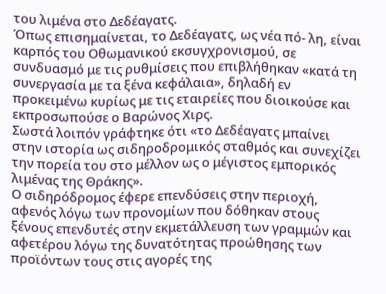του λιμένα στο Δεδέαγατς.
Όπως επισημαίνεται, το Δεδέαγατς, ως νέα πό- λη, είναι καρπός του Οθωμανικού εκσυγχρονισμού, σε συνδυασμό με τις ρυθμίσεις που επιβλήθηκαν «κατά τη συνεργασία με τα ξένα κεφάλαια», δηλαδή εν προκειμένω κυρίως με τις εταιρείες που διοικούσε και εκπροσωπούσε ο Βαρώνος Χιρς.
Σωστά λοιπόν γράφτηκε ότι «το Δεδέαγατς μπαίνει στην ιστορία ως σιδηροδρομικός σταθμός και συνεχίζει την πορεία του στο μέλλον ως ο μέγιστος εμπορικός λιμένας της Θράκης».
Ο σιδηρόδρομος έφερε επενδύσεις στην περιοχή, αφενός λόγω των προνομίων που δόθηκαν στους ξένους επενδυτές στην εκμετάλλευση των γραμμών και αφετέρου λόγω της δυνατότητας προώθησης των προϊόντων τους στις αγορές της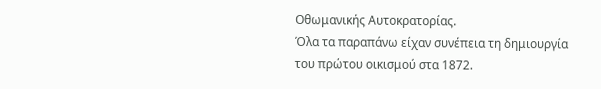Οθωμανικής Αυτοκρατορίας.
Όλα τα παραπάνω είχαν συνέπεια τη δημιουργία του πρώτου οικισμού στα 1872.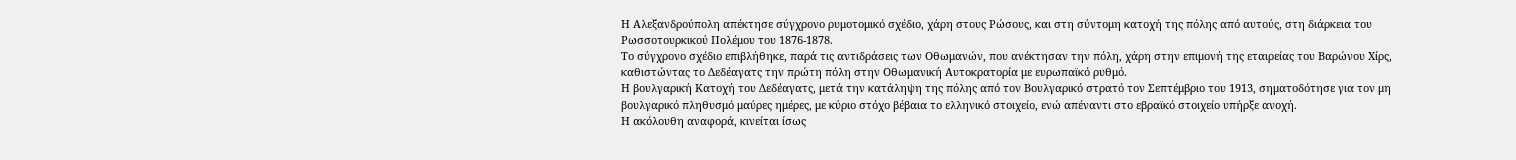Η Αλεξανδρούπολη απέκτησε σύγχρονο ρυμοτομικό σχέδιο, χάρη στους Ρώσους, και στη σύντομη κατοχή της πόλης από αυτούς, στη διάρκεια του Ρωσσοτουρκικού Πολέμου του 1876-1878.
Το σύγχρονο σχέδιο επιβλήθηκε, παρά τις αντιδράσεις των Οθωμανών, που ανέκτησαν την πόλη, χάρη στην επιμονή της εταιρείας του Βαρώνου Χίρς, καθιστώντας το Δεδέαγατς την πρώτη πόλη στην Οθωμανική Αυτοκρατορία με ευρωπαϊκό ρυθμό.
Η βουλγαρική Κατοχή του Δεδέαγατς, μετά την κατάληψη της πόλης από τον Βουλγαρικό στρατό τον Σεπτέμβριο του 1913, σηματοδότησε για τον μη βουλγαρικό πληθυσμό μαύρες ημέρες, με κύριο στόχο βέβαια το ελληνικό στοιχείο, ενώ απέναντι στο εβραϊκό στοιχείο υπήρξε ανοχή.
Η ακόλουθη αναφορά, κινείται ίσως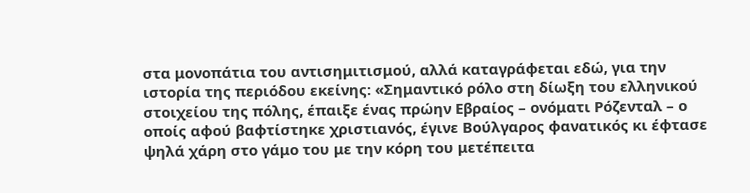στα μονοπάτια του αντισημιτισμού, αλλά καταγράφεται εδώ, για την ιστορία της περιόδου εκείνης: «Σημαντικό ρόλο στη δίωξη του ελληνικού στοιχείου της πόλης, έπαιξε ένας πρώην Εβραίος – ονόματι Ρόζενταλ – ο οποίς αφού βαφτίστηκε χριστιανός, έγινε Βούλγαρος φανατικός κι έφτασε ψηλά χάρη στο γάμο του με την κόρη του μετέπειτα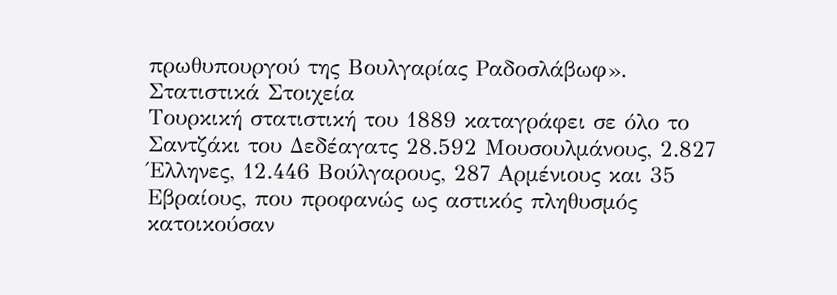πρωθυπουργού της Βουλγαρίας Ραδοσλάβωφ».
Στατιστικά Στοιχεία
Tουρκική στατιστική του 1889 καταγράφει σε όλο το Σαντζάκι του Δεδέαγατς 28.592 Μουσουλμάνους, 2.827 Έλληνες, 12.446 Βούλγαρους, 287 Αρμένιους και 35 Εβραίους, που προφανώς ως αστικός πληθυσμός κατοικούσαν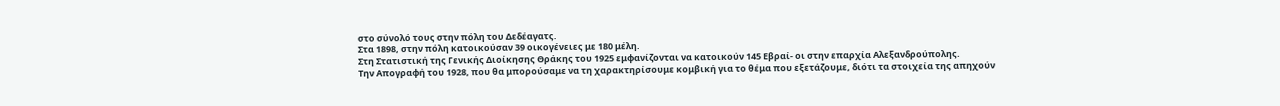στο σύνολό τους στην πόλη του Δεδέαγατς.
Στα 1898, στην πόλη κατοικούσαν 39 οικογένειες με 180 μέλη.
Στη Στατιστική της Γενικής Διοίκησης Θράκης του 1925 εμφανίζονται να κατοικούν 145 Εβραί- οι στην επαρχία Αλεξανδρούπολης.
Την Απογραφή του 1928, που θα μπορούσαμε να τη χαρακτηρίσουμε κομβική για το θέμα που εξετάζουμε, διότι τα στοιχεία της απηχούν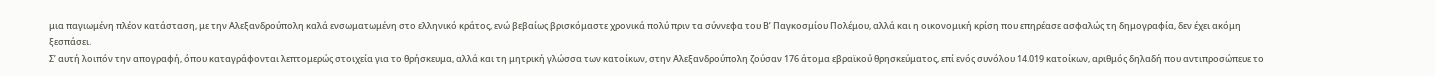μια παγιωμένη πλέον κατάσταση, με την Αλεξανδρούπολη καλά ενσωματωμένη στο ελληνικό κράτος, ενώ βεβαίως βρισκόμαστε χρονικά πολύ πριν τα σύννεφα του Β’ Παγκοσμίου Πολέμου, αλλά και η οικονομική κρίση που επηρέασε ασφαλώς τη δημογραφία, δεν έχει ακόμη ξεσπάσει.
Σ’ αυτή λοιπόν την απογραφή, όπου καταγράφονται λεπτομερώς στοιχεία για το θρήσκευμα, αλλά και τη μητρική γλώσσα των κατοίκων, στην Αλεξανδρούπολη ζούσαν 176 άτομα εβραϊκού θρησκεύματος, επί ενός συνόλου 14.019 κατοίκων, αριθμός δηλαδή που αντιπροσώπευε το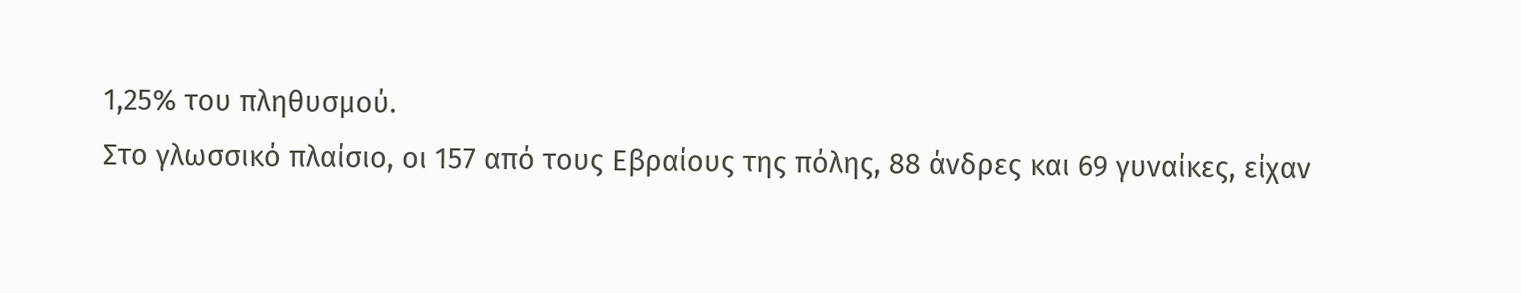1,25% του πληθυσμού.
Στο γλωσσικό πλαίσιο, οι 157 από τους Εβραίους της πόλης, 88 άνδρες και 69 γυναίκες, είχαν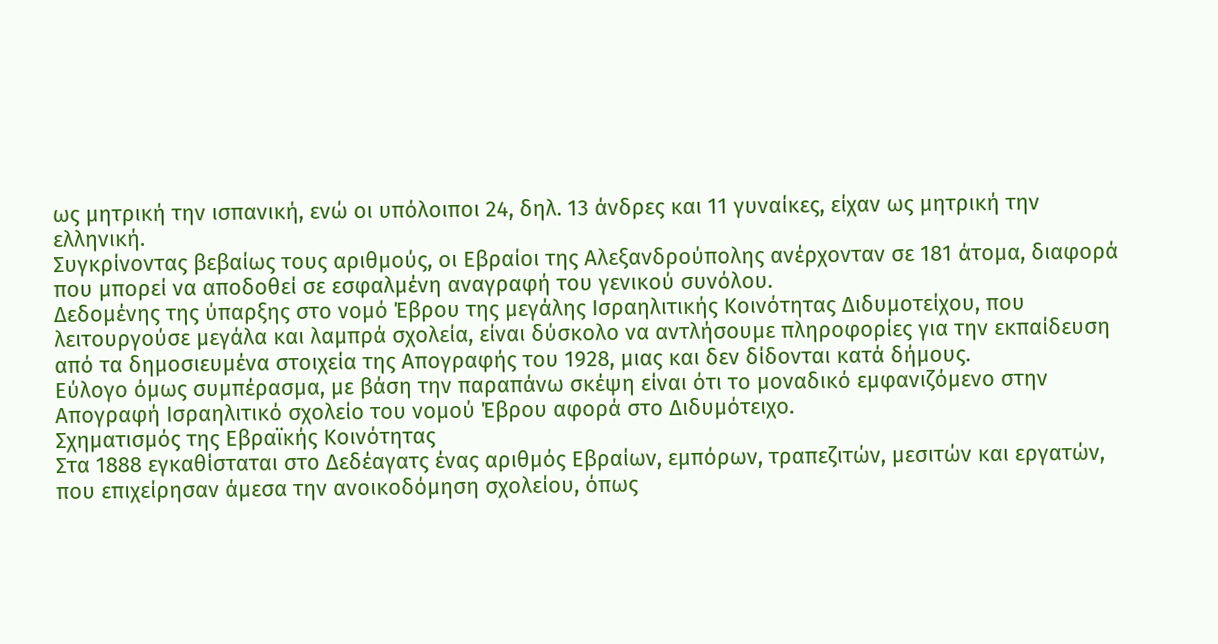ως μητρική την ισπανική, ενώ οι υπόλοιποι 24, δηλ. 13 άνδρες και 11 γυναίκες, είχαν ως μητρική την ελληνική.
Συγκρίνοντας βεβαίως τους αριθμούς, οι Εβραίοι της Αλεξανδρούπολης ανέρχονταν σε 181 άτομα, διαφορά που μπορεί να αποδοθεί σε εσφαλμένη αναγραφή του γενικού συνόλου.
Δεδομένης της ύπαρξης στο νομό Έβρου της μεγάλης Ισραηλιτικής Κοινότητας Διδυμοτείχου, που λειτουργούσε μεγάλα και λαμπρά σχολεία, είναι δύσκολο να αντλήσουμε πληροφορίες για την εκπαίδευση από τα δημοσιευμένα στοιχεία της Απογραφής του 1928, μιας και δεν δίδονται κατά δήμους.
Εύλογο όμως συμπέρασμα, με βάση την παραπάνω σκέψη είναι ότι το μοναδικό εμφανιζόμενο στην Απογραφή Ισραηλιτικό σχολείο του νομού Έβρου αφορά στο Διδυμότειχο.
Σχηματισμός της Εβραϊκής Κοινότητας
Στα 1888 εγκαθίσταται στο Δεδέαγατς ένας αριθμός Εβραίων, εμπόρων, τραπεζιτών, μεσιτών και εργατών, που επιχείρησαν άμεσα την ανοικοδόμηση σχολείου, όπως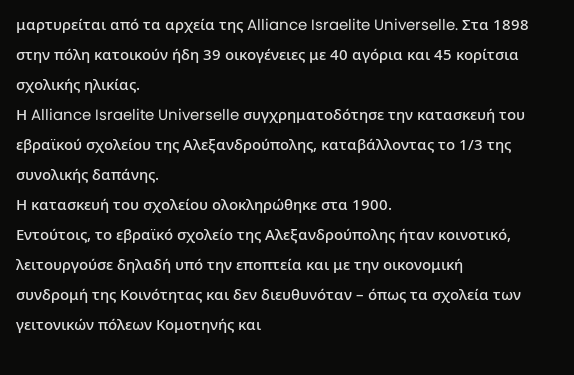μαρτυρείται από τα αρχεία της Alliance Israelite Universelle. Στα 1898 στην πόλη κατοικούν ήδη 39 οικογένειες με 40 αγόρια και 45 κορίτσια σχολικής ηλικίας.
Η Alliance Israelite Universelle συγχρηματοδότησε την κατασκευή του εβραϊκού σχολείου της Αλεξανδρούπολης, καταβάλλοντας το 1/3 της συνολικής δαπάνης.
Η κατασκευή του σχολείου ολοκληρώθηκε στα 1900.
Εντούτοις, το εβραϊκό σχολείο της Αλεξανδρούπολης ήταν κοινοτικό, λειτουργούσε δηλαδή υπό την εποπτεία και με την οικονομική συνδρομή της Κοινότητας και δεν διευθυνόταν – όπως τα σχολεία των γειτονικών πόλεων Κομοτηνής και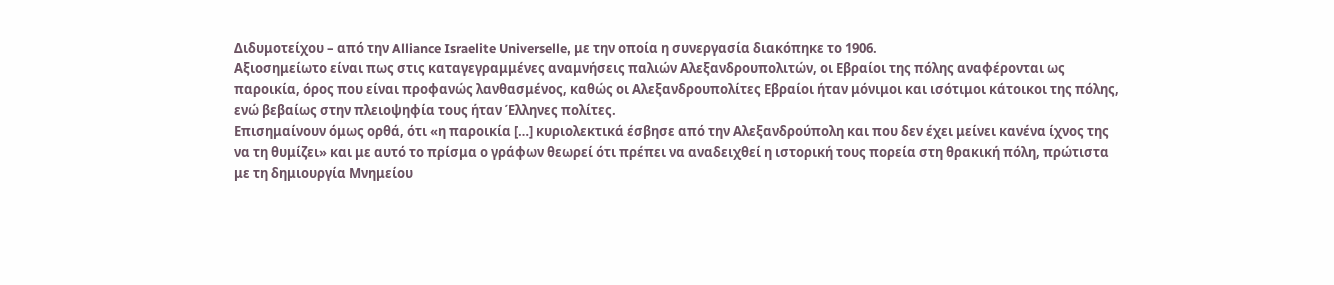Διδυμοτείχου – από την Alliance Israelite Universelle, με την οποία η συνεργασία διακόπηκε το 1906.
Αξιοσημείωτο είναι πως στις καταγεγραμμένες αναμνήσεις παλιών Αλεξανδρουπολιτών, οι Εβραίοι της πόλης αναφέρονται ως παροικία, όρος που είναι προφανώς λανθασμένος, καθώς οι Αλεξανδρουπολίτες Εβραίοι ήταν μόνιμοι και ισότιμοι κάτοικοι της πόλης, ενώ βεβαίως στην πλειοψηφία τους ήταν Έλληνες πολίτες.
Επισημαίνουν όμως ορθά, ότι «η παροικία […] κυριολεκτικά έσβησε από την Αλεξανδρούπολη και που δεν έχει μείνει κανένα ίχνος της να τη θυμίζει» και με αυτό το πρίσμα ο γράφων θεωρεί ότι πρέπει να αναδειχθεί η ιστορική τους πορεία στη θρακική πόλη, πρώτιστα με τη δημιουργία Μνημείου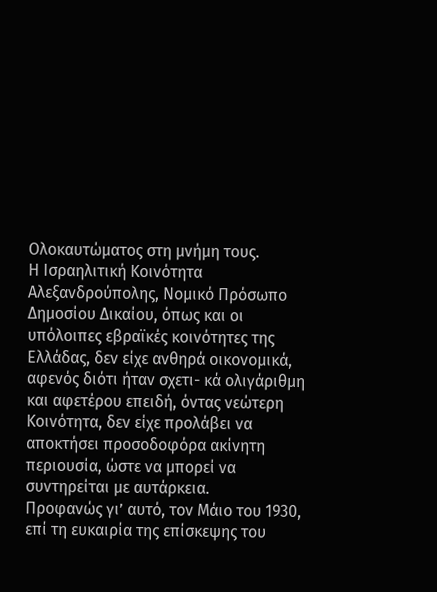Ολοκαυτώματος στη μνήμη τους.
Η Ισραηλιτική Κοινότητα Αλεξανδρούπολης, Νομικό Πρόσωπο Δημοσίου Δικαίου, όπως και οι υπόλοιπες εβραϊκές κοινότητες της Ελλάδας, δεν είχε ανθηρά οικονομικά, αφενός διότι ήταν σχετι- κά ολιγάριθμη και αφετέρου επειδή, όντας νεώτερη Κοινότητα, δεν είχε προλάβει να αποκτήσει προσοδοφόρα ακίνητη περιουσία, ώστε να μπορεί να συντηρείται με αυτάρκεια.
Προφανώς γι’ αυτό, τον Μάιο του 1930, επί τη ευκαιρία της επίσκεψης του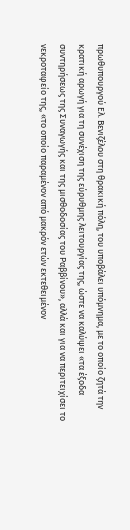πρωθυπουργού Ελ. Βενιζέλου στη θρακική πόλη, του υποβάλει υπόμνημα, με το οποίο ζητά την κρατική αρωγή για τη συνέχιση της εύρυθμης λειτουργίας της, ώστε να καλύψει «τα έξοδα συντηρήσεως της Συναγωγής και της μισθοδοσίας του Ραββίνου», αλλά και για να περιτειχίσει το νεκροταφείο της, «το οποίο παραμένον από μακρόν ετών εκτεθειμένον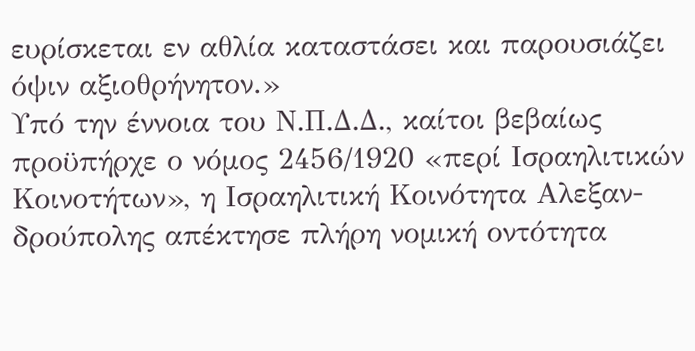ευρίσκεται εν αθλία καταστάσει και παρουσιάζει όψιν αξιοθρήνητον.»
Υπό την έννοια του Ν.Π.Δ.Δ., καίτοι βεβαίως προϋπήρχε ο νόμος 2456/1920 «περί Ισραηλιτικών Κοινοτήτων», η Ισραηλιτική Κοινότητα Αλεξαν- δρούπολης απέκτησε πλήρη νομική οντότητα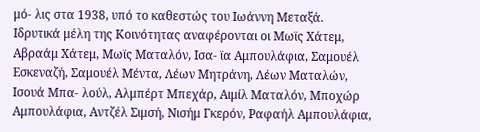μό- λις στα 1938, υπό το καθεστώς του Ιωάννη Μεταξά.
Ιδρυτικά μέλη της Κοινότητας αναφέρονται οι Μωϊς Χάτεμ, Αβραάμ Χάτεμ, Μωϊς Ματαλόν, Ισα- ϊα Αμπουλάφια, Σαμουέλ Εσκεναζή, Σαμουέλ Μέντα, Λέων Μητράνη, Λέων Ματαλών, Ισουά Μπα- λούλ, Αλμπέρτ Μπεχάρ, Αιμίλ Ματαλόν, Μποχώρ Αμπουλάφια, Αντζέλ Σιμσή, Νισήμ Γκερόν, Ραφαήλ Αμπουλάφια,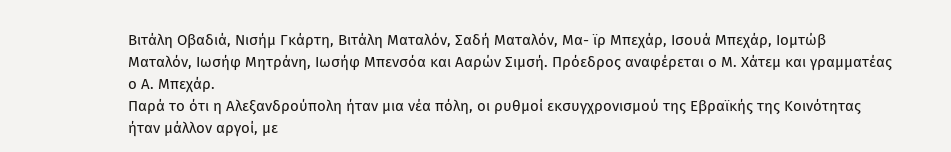Βιτάλη Οβαδιά, Νισήμ Γκάρτη, Βιτάλη Ματαλόν, Σαδή Ματαλόν, Μα- ϊρ Μπεχάρ, Ισουά Μπεχάρ, Ιομτώβ Ματαλόν, Ιωσήφ Μητράνη, Ιωσήφ Μπενσόα και Ααρών Σιμσή. Πρόεδρος αναφέρεται ο Μ. Χάτεμ και γραμματέας ο Α. Μπεχάρ.
Παρά το ότι η Αλεξανδρούπολη ήταν μια νέα πόλη, οι ρυθμοί εκσυγχρονισμού της Εβραϊκής της Κοινότητας ήταν μάλλον αργοί, με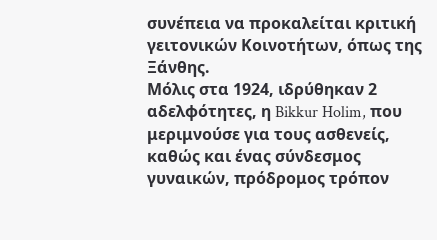συνέπεια να προκαλείται κριτική γειτονικών Κοινοτήτων, όπως της Ξάνθης.
Μόλις στα 1924, ιδρύθηκαν 2 αδελφότητες, η Bikkur Holim, που μεριμνούσε για τους ασθενείς, καθώς και ένας σύνδεσμος γυναικών, πρόδρομος τρόπον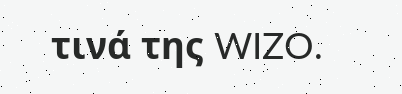τινά της WIZO.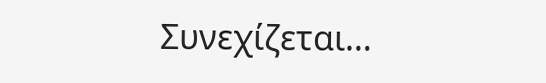Συνεχίζεται…